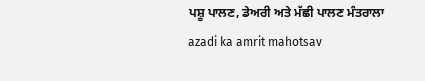ਪਸ਼ੂ ਪਾਲਣ, ਡੇਅਰੀ ਅਤੇ ਮੱਛੀ ਪਾਲਣ ਮੰਤਰਾਲਾ
azadi ka amrit mahotsav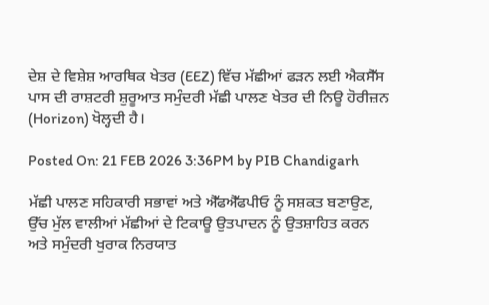ਦੇਸ਼ ਦੇ ਵਿਸ਼ੇਸ਼ ਆਰਥਿਕ ਖੇਤਰ (EEZ) ਵਿੱਚ ਮੱਛੀਆਂ ਫੜਨ ਲਈ ਐਕਸੈੱਸ ਪਾਸ ਦੀ ਰਾਸ਼ਟਰੀ ਸ਼ੁਰੂਆਤ ਸਮੁੰਦਰੀ ਮੱਛੀ ਪਾਲਣ ਖੇਤਰ ਦੀ ਨਿਊ ਹੋਰੀਜ਼ਨ (Horizon) ਖੋਲ੍ਹਦੀ ਹੈ।

Posted On: 21 FEB 2026 3:36PM by PIB Chandigarh

ਮੱਛੀ ਪਾਲਣ ਸਹਿਕਾਰੀ ਸਭਾਵਾਂ ਅਤੇ ਐੱਫਐੱਫਪੀਓ ਨੂੰ ਸਸ਼ਕਤ ਬਣਾਉਣ, ਉੱਚ ਮੁੱਲ ਵਾਲੀਆਂ ਮੱਛੀਆਂ ਦੇ ਟਿਕਾਊ ਉਤਪਾਦਨ ਨੂੰ ਉਤਸ਼ਾਹਿਤ ਕਰਨ ਅਤੇ ਸਮੁੰਦਰੀ ਖੁਰਾਕ ਨਿਰਯਾਤ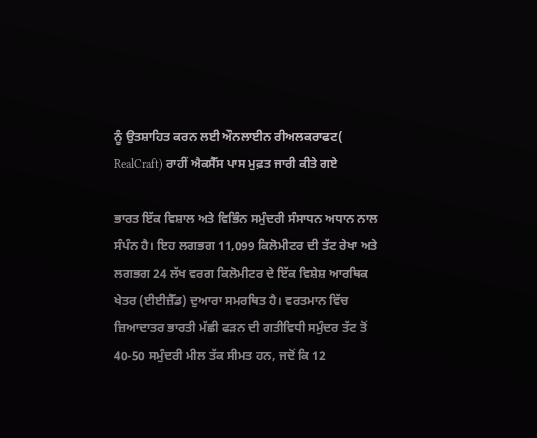ਨੂੰ ਉਤਸ਼ਾਹਿਤ ਕਰਨ ਲਈ ਔਨਲਾਈਨ ਰੀਅਲਕਰਾਫਟ( RealCraft) ਰਾਹੀਂ ਐਕਸੈੱਸ ਪਾਸ ਮੁਫ਼ਤ ਜਾਰੀ ਕੀਤੇ ਗਏ

ਭਾਰਤ ਇੱਕ ਵਿਸ਼ਾਲ ਅਤੇ ਵਿਭਿੰਨ ਸਮੁੰਦਰੀ ਸੰਸਾਧਨ ਅਧਾਨ ਨਾਲ ਸੰਪੰਨ ਹੈ। ਇਹ ਲਗਭਗ 11,099 ਕਿਲੋਮੀਟਰ ਦੀ ਤੱਟ ਰੇਖਾ ਅਤੇ ਲਗਭਗ 24 ਲੱਖ ਵਰਗ ਕਿਲੋਮੀਟਰ ਦੇ ਇੱਕ ਵਿਸ਼ੇਸ਼ ਆਰਥਿਕ ਖੇਤਰ (ਈਈਜ਼ੈੱਡ) ਦੁਆਰਾ ਸਮਰਥਿਤ ਹੈ। ਵਰਤਮਾਨ ਵਿੱਚ ਜ਼ਿਆਦਾਤਰ ਭਾਰਤੀ ਮੱਛੀ ਫੜਨ ਦੀ ਗਤੀਵਿਧੀ ਸਮੁੰਦਰ ਤੱਟ ਤੋਂ 40-50 ਸਮੁੰਦਰੀ ਮੀਲ ਤੱਕ ਸੀਮਤ ਹਨ, ਜਦੋਂ ਕਿ 12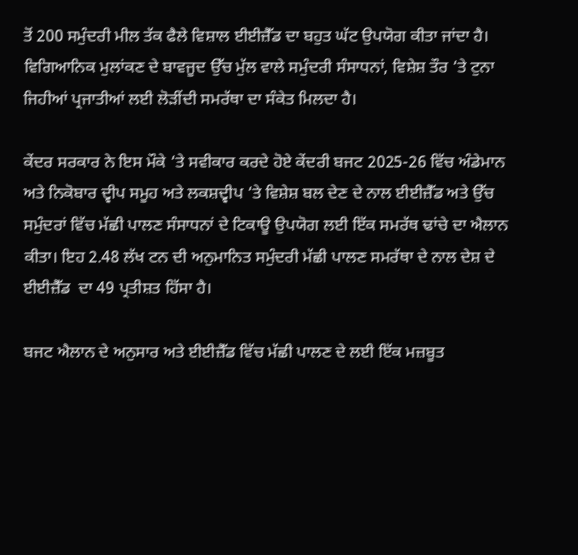ਤੋਂ 200 ਸਮੁੰਦਰੀ ਮੀਲ ਤੱਕ ਫੈਲੇ ਵਿਸ਼ਾਲ ਈਈਜ਼ੈੱਡ ਦਾ ਬਹੁਤ ਘੱਟ ਉਪਯੋਗ ਕੀਤਾ ਜਾਂਦਾ ਹੈ। ਵਿਗਿਆਨਿਕ ਮੁਲਾਂਕਣ ਦੇ ਬਾਵਜੂਦ ਉੱਚ ਮੁੱਲ ਵਾਲੇ ਸਮੁੰਦਰੀ ਸੰਸਾਧਨਾਂ, ਵਿਸ਼ੇਸ਼ ਤੌਰ ‘ਤੇ ਟੁਨਾ ਜਿਹੀਆਂ ਪ੍ਰਜਾਤੀਆਂ ਲਈ ਲੋੜੀਂਦੀ ਸਮਰੱਥਾ ਦਾ ਸੰਕੇਤ ਮਿਲਦਾ ਹੈ।

ਕੇਂਦਰ ਸਰਕਾਰ ਨੇ ਇਸ ਮੌਕੇ ‘ਤੇ ਸਵੀਕਾਰ ਕਰਦੇ ਹੋਏ ਕੇਂਦਰੀ ਬਜਟ 2025-26 ਵਿੱਚ ਅੰਡੇਮਾਨ ਅਤੇ ਨਿਕੋਬਾਰ ਦ੍ਵੀਪ ਸਮੂਹ ਅਤੇ ਲਕਸ਼ਦ੍ਵੀਪ ‘ਤੇ ਵਿਸ਼ੇਸ਼ ਬਲ ਦੇਣ ਦੇ ਨਾਲ ਈਈਜ਼ੈੱਡ ਅਤੇ ਉੱਚ ਸਮੁੰਦਰਾਂ ਵਿੱਚ ਮੱਛੀ ਪਾਲਣ ਸੰਸਾਧਨਾਂ ਦੇ ਟਿਕਾਊ ਉਪਯੋਗ ਲਈ ਇੱਕ ਸਮਰੱਥ ਢਾਂਚੇ ਦਾ ਐਲਾਨ ਕੀਤਾ। ਇਹ 2.48 ਲੱਖ ਟਨ ਦੀ ਅਨੁਮਾਨਿਤ ਸਮੁੰਦਰੀ ਮੱਛੀ ਪਾਲਣ ਸਮਰੱਥਾ ਦੇ ਨਾਲ ਦੇਸ਼ ਦੇ ਈਈਜ਼ੈੱਡ  ਦਾ 49 ਪ੍ਰਤੀਸ਼ਤ ਹਿੱਸਾ ਹੈ।

ਬਜਟ ਐਲਾਨ ਦੇ ਅਨੁਸਾਰ ਅਤੇ ਈਈਜ਼ੈੱਡ ਵਿੱਚ ਮੱਛੀ ਪਾਲਣ ਦੇ ਲਈ ਇੱਕ ਮਜ਼ਬੂਤ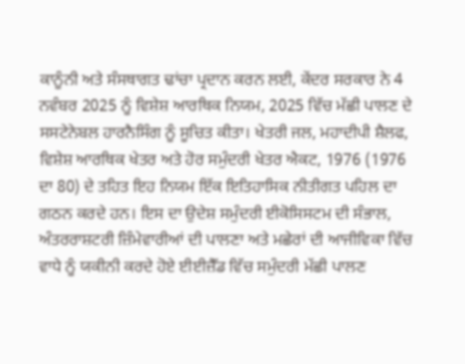ਕਾਨੂੰਨੀ ਅਤੇ ਸੰਸਥਾਗਤ ਢਾਂਚਾ ਪ੍ਰਦਾਨ ਕਰਨ ਲਈ, ਕੇਂਦਰ ਸਰਕਾਰ ਨੇ 4 ਨਵੰਬਰ 2025 ਨੂੰ ਵਿਸ਼ੇਸ਼ ਆਰਥਿਕ ਨਿਯਮ, 2025 ਵਿੱਚ ਮੱਛੀ ਪਾਲਣ ਦੇ ਸਸਟੇਨੇਬਲ ਹਾਰਨੈਸਿੰਗ ਨੂੰ ਸੂਚਿਤ ਕੀਤਾ। ਖੇਤਰੀ ਜਲ, ਮਹਾਦੀਪੀ ਸ਼ੈਲਫ, ਵਿਸ਼ੇਸ਼ ਆਰਥਿਕ ਖੇਤਰ ਅਤੇ ਹੋਰ ਸਮੁੰਦਰੀ ਖੇਤਰ ਐਕਟ, 1976 (1976 ਦਾ 80) ਦੇ ਤਹਿਤ ਇਹ ਨਿਯਮ ਇੱਕ ਇਤਿਹਾਸਿਕ ਨੀਤੀਗਤ ਪਹਿਲ ਦਾ ਗਠਨ ਕਰਦੇ ਹਨ। ਇਸ ਦਾ ਉਦੇਸ਼ ਸਮੁੰਦਰੀ ਈਕੋਸਿਸਟਮ ਦੀ ਸੰਭਾਲ, ਅੰਤਰਰਾਸ਼ਟਰੀ ਜ਼ਿੰਮੇਵਾਰੀਆਂ ਦੀ ਪਾਲਣਾ ਅਤੇ ਮਛੇਰਾਂ ਦੀ ਆਜੀਵਿਕਾ ਵਿੱਚ ਵਾਧੇ ਨੂੰ ਯਕੀਨੀ ਕਰਦੇ ਹੋਏ ਈਈਜ਼ੈੱਡ ਵਿੱਚ ਸਮੁੰਦਰੀ ਮੱਛੀ ਪਾਲਣ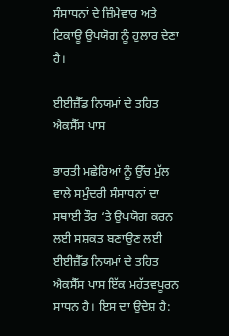ਸੰਸਾਧਨਾਂ ਦੇ ਜ਼ਿੰਮੇਵਾਰ ਅਤੇ ਟਿਕਾਊ ਉਪਯੋਗ ਨੂੰ ਹੁਲਾਰ ਦੇਣਾ ਹੈ।

ਈਈਜ਼ੈੱਡ ਨਿਯਮਾਂ ਦੇ ਤਹਿਤ ਐਕਸੈੱਸ ਪਾਸ

ਭਾਰਤੀ ਮਛੇਰਿਆਂ ਨੂੰ ਉੱਚ ਮੁੱਲ ਵਾਲੇ ਸਮੁੰਦਰੀ ਸੰਸਾਧਨਾਂ ਦਾ ਸਥਾਈ ਤੌਰ ‘ਤੇ ਉਪਯੋਗ ਕਰਨ ਲਈ ਸਸ਼ਕਤ ਬਣਾਉਣ ਲਈ ਈਈਜ਼ੈੱਡ ਨਿਯਮਾਂ ਦੇ ਤਹਿਤ ਐਕਸੈੱਸ ਪਾਸ ਇੱਕ ਮਹੱਤਵਪੂਰਨ ਸਾਧਨ ਹੈ। ਇਸ ਦਾ ਉਦੇਸ਼ ਹੈ: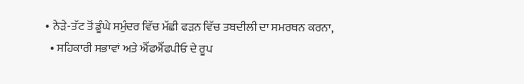• ਨੇੜੇ-ਤੱਟ ਤੋਂ ਡੂੰਘੇ ਸਮੁੰਦਰ ਵਿੱਚ ਮੱਛੀ ਫੜਨ ਵਿੱਚ ਤਬਦੀਲੀ ਦਾ ਸਮਰਥਨ ਕਰਨਾ,
  • ਸਹਿਕਾਰੀ ਸਭਾਵਾਂ ਅਤੇ ਐੱਫਐੱਫਪੀਓ ਦੇ ਰੂਪ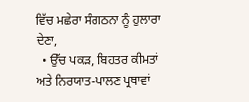ਵਿੱਚ ਮਛੇਰਾ ਸੰਗਠਨਾ ਨੂੰ ਹੁਲਾਰਾ ਦੇਣਾ,
  • ਉੱਚ ਪਕੜ, ਬਿਹਤਰ ਕੀਮਤਾਂ ਅਤੇ ਨਿਰਯਾਤ-ਪਾਲਣ ਪ੍ਰਥਾਵਾਂ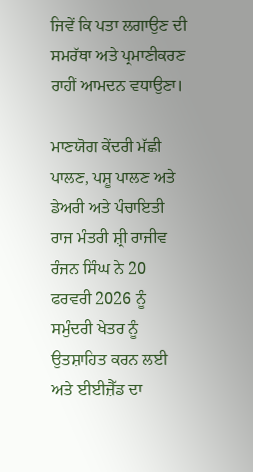ਜਿਵੇਂ ਕਿ ਪਤਾ ਲਗਾਉਣ ਦੀ ਸਮਰੱਥਾ ਅਤੇ ਪ੍ਰਮਾਣੀਕਰਣ ਰਾਹੀਂ ਆਮਦਨ ਵਧਾਉਣਾ।

ਮਾਣਯੋਗ ਕੇਂਦਰੀ ਮੱਛੀ ਪਾਲਣ, ਪਸ਼ੂ ਪਾਲਣ ਅਤੇ ਡੇਅਰੀ ਅਤੇ ਪੰਚਾਇਤੀ ਰਾਜ ਮੰਤਰੀ ਸ਼੍ਰੀ ਰਾਜੀਵ ਰੰਜਨ ਸਿੰਘ ਨੇ 20 ਫਰਵਰੀ 2026 ਨੂੰ ਸਮੁੰਦਰੀ ਖੇਤਰ ਨੂੰ ਉਤਸ਼ਾਹਿਤ ਕਰਨ ਲਈ ਅਤੇ ਈਈਜ਼ੈੱਡ ਦਾ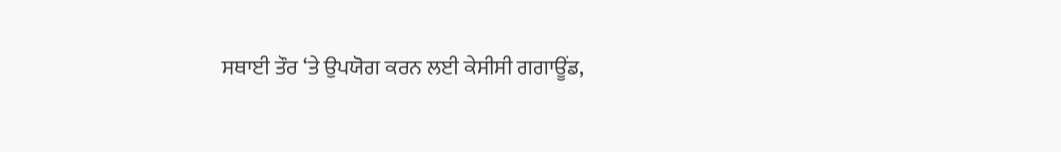ਸਥਾਈ ਤੌਰ ‘ਤੇ ਉਪਯੋਗ ਕਰਨ ਲਈ ਕੇਸੀਸੀ ਗਗਾਊਂਡ,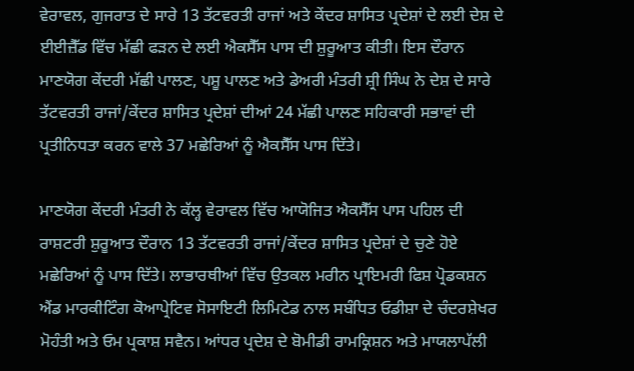ਵੇਰਾਵਲ, ਗੁਜਰਾਤ ਦੇ ਸਾਰੇ 13 ਤੱਟਵਰਤੀ ਰਾਜਾਂ ਅਤੇ ਕੇਂਦਰ ਸ਼ਾਸਿਤ ਪ੍ਰਦੇਸ਼ਾਂ ਦੇ ਲਈ ਦੇਸ਼ ਦੇ ਈਈਜ਼ੈੱਡ ਵਿੱਚ ਮੱਛੀ ਫੜਨ ਦੇ ਲਈ ਐਕਸੈੱਸ ਪਾਸ ਦੀ ਸ਼ੁਰੂਆਤ ਕੀਤੀ। ਇਸ ਦੌਰਾਨ ਮਾਣਯੋਗ ਕੇਂਦਰੀ ਮੱਛੀ ਪਾਲਣ, ਪਸ਼ੂ ਪਾਲਣ ਅਤੇ ਡੇਅਰੀ ਮੰਤਰੀ ਸ਼੍ਰੀ ਸਿੰਘ ਨੇ ਦੇਸ਼ ਦੇ ਸਾਰੇ ਤੱਟਵਰਤੀ ਰਾਜਾਂ/ਕੇਂਦਰ ਸ਼ਾਸਿਤ ਪ੍ਰਦੇਸ਼ਾਂ ਦੀਆਂ 24 ਮੱਛੀ ਪਾਲਣ ਸਹਿਕਾਰੀ ਸਭਾਵਾਂ ਦੀ ਪ੍ਰਤੀਨਿਧਤਾ ਕਰਨ ਵਾਲੇ 37 ਮਛੇਰਿਆਂ ਨੂੰ ਐਕਸੈੱਸ ਪਾਸ ਦਿੱਤੇ।

ਮਾਣਯੋਗ ਕੇਂਦਰੀ ਮੰਤਰੀ ਨੇ ਕੱਲ੍ਹ ਵੇਰਾਵਲ ਵਿੱਚ ਆਯੋਜਿਤ ਐਕਸੈੱਸ ਪਾਸ ਪਹਿਲ ਦੀ ਰਾਸ਼ਟਰੀ ਸ਼ੁਰੂਆਤ ਦੌਰਾਨ 13 ਤੱਟਵਰਤੀ ਰਾਜਾਂ/ਕੇਂਦਰ ਸ਼ਾਸਿਤ ਪ੍ਰਦੇਸ਼ਾਂ ਦੇ ਚੁਣੇ ਹੋਏ ਮਛੇਰਿਆਂ ਨੂੰ ਪਾਸ ਦਿੱਤੇ। ਲਾਭਾਰਥੀਆਂ ਵਿੱਚ ਉਤਕਲ ਮਰੀਨ ਪ੍ਰਾਇਮਰੀ ਫਿਸ਼ ਪ੍ਰੋਡਕਸ਼ਨ ਐਂਡ ਮਾਰਕੀਟਿੰਗ ਕੋਆਪ੍ਰੇਟਿਵ ਸੋਸਾਇਟੀ ਲਿਮਿਟੇਡ ਨਾਲ ਸਬੰਧਿਤ ਓਡੀਸ਼ਾ ਦੇ ਚੰਦਰਸ਼ੇਖਰ ਮੋਹੰਤੀ ਅਤੇ ਓਮ ਪ੍ਰਕਾਸ਼ ਸਵੈਨ। ਆਂਧਰ ਪ੍ਰਦੇਸ਼ ਦੇ ਬੋਮੀਡੀ ਰਾਮਕ੍ਰਿਸ਼ਨ ਅਤੇ ਮਾਯਲਾਪੱਲੀ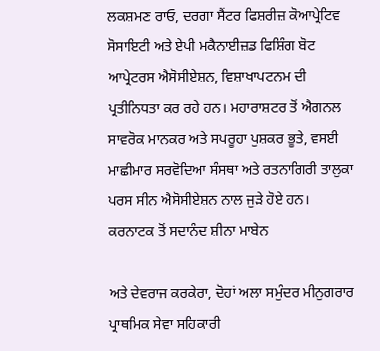ਲਕਸ਼ਮਣ ਰਾਓ, ਦਰਗਾ ਸੈਂਟਰ ਫਿਸ਼ਰੀਜ਼ ਕੋਆਪ੍ਰੇਟਿਵ ਸੋਸਾਇਟੀ ਅਤੇ ਏਪੀ ਮਕੈਨਾਈਜ਼ਡ ਫਿਸ਼ਿੰਗ ਬੋਟ ਆਪ੍ਰੇਟਰਸ ਐਸੋਸੀਏਸ਼ਨ, ਵਿਸ਼ਾਖਾਪਟਨਮ ਦੀ ਪ੍ਰਤੀਨਿਧਤਾ ਕਰ ਰਹੇ ਹਨ। ਮਹਾਰਾਸ਼ਟਰ ਤੋਂ ਐਗਨਲ ਸਾਵਰੋਕ ਮਾਨਕਰ ਅਤੇ ਸਪਰੂਹਾ ਪੁਸ਼ਕਰ ਭੂਤੇ, ਵਸਈ ਮਾਛੀਮਾਰ ਸਰਵੋਦਿਆ ਸੰਸਥਾ ਅਤੇ ਰਤਨਾਗਿਰੀ ਤਾਲੁਕਾ ਪਰਸ ਸੀਨ ਐਸੋਸੀਏਸ਼ਨ ਨਾਲ ਜੁੜੇ ਹੋਏ ਹਨ। ਕਰਨਾਟਕ ਤੋਂ ਸਦਾਨੰਦ ਸ਼ੀਨਾ ਮਾਬੇਨ

ਅਤੇ ਦੇਵਰਾਜ ਕਰਕੇਰਾ, ਦੋਹਾਂ ਅਲਾ ਸਮੁੰਦਰ ਮੀਨੁਗਰਾਰ ਪ੍ਰਾਥਮਿਕ ਸੇਵਾ ਸਹਿਕਾਰੀ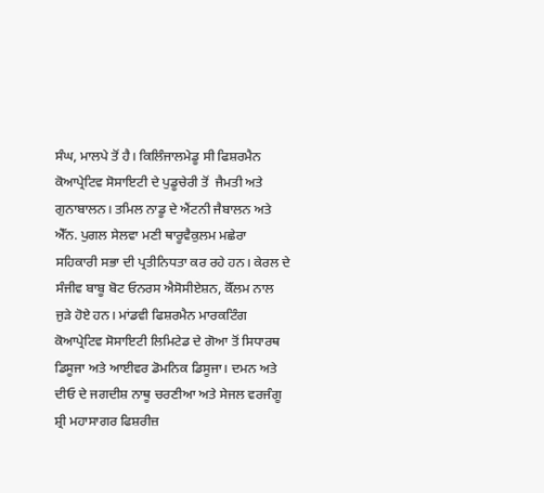ਸੰਘ, ਮਾਲਪੇ ਤੋਂ ਹੈ। ਕਿਲਿੰਜਾਲਮੇਡੂ ਸੀ ਫਿਸ਼ਰਮੈਨ ਕੋਆਪ੍ਰੇਟਿਵ ਸੋਸਾਇਟੀ ਦੇ ਪੁਡੂਚੇਰੀ ਤੋਂ  ਜੈਮਤੀ ਅਤੇ ਗੁਨਾਬਾਲਨ। ਤਮਿਲ ਨਾਡੂ ਦੇ ਐਂਟਨੀ ਜੈਬਾਲਨ ਅਤੇ ਐੱਨ. ਪੁਗਲ ਸੇਲਵਾ ਮਣੀ ਥਾਰੂਵੈਕੁਲਮ ਮਛੇਰਾ ਸਹਿਕਾਰੀ ਸਭਾ ਦੀ ਪ੍ਰਤੀਨਿਧਤਾ ਕਰ ਰਹੇ ਹਨ। ਕੇਰਲ ਦੇ ਸੰਜੀਵ ਬਾਬੂ ਬੋਟ ਓਨਰਸ ਐਸੋਸੀਏਸ਼ਨ, ਕੋੱਲਮ ਨਾਲ ਜੁੜੇ ਹੋਏ ਹਨ। ਮਾਂਡਵੀ ਫਿਸ਼ਰਮੈਨ ਮਾਰਕਟਿੰਗ ਕੋਆਪ੍ਰੇਟਿਵ ਸੋਸਾਇਟੀ ਲਿਮਿਟੇਡ ਦੇ ਗੋਆ ਤੋਂ ਸਿਧਾਰਥ ਡਿਸੂਜਾ ਅਤੇ ਆਈਵਰ ਡੋਮਨਿਕ ਡਿਸੂਜਾ। ਦਮਨ ਅਤੇ ਦੀਓ ਦੇ ਜਗਦੀਸ਼ ਨਾਥੂ ਚਰਣੀਆ ਅਤੇ ਸੇਜਲ ਵਰਜੰਗੂ ਸ਼੍ਰੀ ਮਹਾਸਾਗਰ ਫਿਸ਼ਰੀਜ਼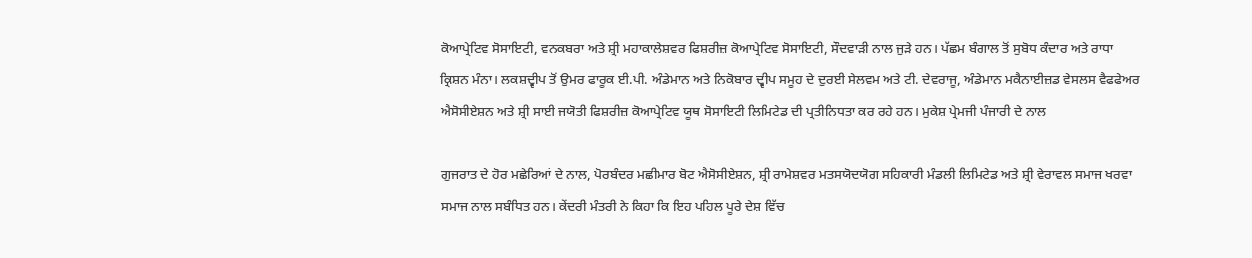ਕੋਆਪ੍ਰੇਟਿਵ ਸੋਸਾਇਟੀ, ਵਨਕਬਰਾ ਅਤੇ ਸ਼੍ਰੀ ਮਹਾਕਾਲੇਸ਼ਵਰ ਫਿਸ਼ਰੀਜ਼ ਕੋਆਪ੍ਰੇਟਿਵ ਸੋਸਾਇਟੀ, ਸੌਦਵਾੜੀ ਨਾਲ ਜੁੜੇ ਹਨ। ਪੱਛਮ ਬੰਗਾਲ ਤੋਂ ਸੁਬੋਧ ਕੰਦਾਰ ਅਤੇ ਰਾਧਾ ਕ੍ਰਿਸ਼ਨ ਮੰਨਾ। ਲਕਸ਼ਦ੍ਵੀਪ ਤੋਂ ਉਮਰ ਫਾਰੂਕ ਈ.ਪੀ. ਅੰਡੇਮਾਨ ਅਤੇ ਨਿਕੋਬਾਰ ਦ੍ਵੀਪ ਸਮੂਹ ਦੇ ਦੁਰਈ ਸੇਲਵਮ ਅਤੇ ਟੀ. ਦੇਵਰਾਜੂ, ਅੰਡੇਮਾਨ ਮਕੈਨਾਈਜ਼ਡ ਵੇਸਲਸ ਵੈਫਫੇਅਰ ਐਸੋਸੀਏਸ਼ਨ ਅਤੇ ਸ਼੍ਰੀ ਸਾਈ ਜਯੋਤੀ ਫਿਸ਼ਰੀਜ਼ ਕੋਆਪ੍ਰੇਟਿਵ ਯੂਥ ਸੋਸਾਇਟੀ ਲਿਮਿਟੇਡ ਦੀ ਪ੍ਰਤੀਨਿਧਤਾ ਕਰ ਰਹੇ ਹਨ। ਮੁਕੇਸ਼ ਪ੍ਰੇਮਜੀ ਪੰਜਾਰੀ ਦੇ ਨਾਲ

ਗੁਜਰਾਤ ਦੇ ਹੋਰ ਮਛੇਰਿਆਂ ਦੇ ਨਾਲ, ਪੋਰਬੰਦਰ ਮਛੀਮਾਰ ਬੋਟ ਐਸੋਸੀਏਸ਼ਨ, ਸ਼੍ਰੀ ਰਾਮੇਸ਼ਵਰ ਮਤਸਯੋਦਯੋਗ ਸਹਿਕਾਰੀ ਮੰਡਲੀ ਲਿਮਿਟੇਡ ਅਤੇ ਸ਼੍ਰੀ ਵੇਰਾਵਲ ਸਮਾਜ ਖਰਵਾ ਸਮਾਜ ਨਾਲ ਸਬੰਧਿਤ ਹਨ। ਕੇਂਦਰੀ ਮੰਤਰੀ ਨੇ ਕਿਹਾ ਕਿ ਇਹ ਪਹਿਲ ਪੂਰੇ ਦੇਸ਼ ਵਿੱਚ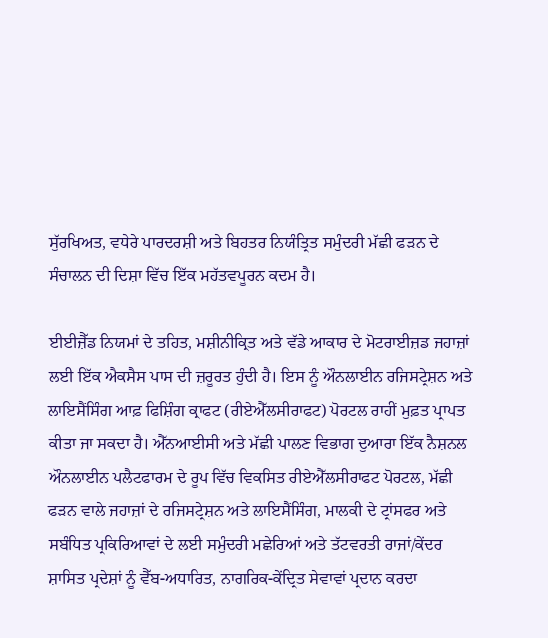ਸੁੱਰਖਿਅਤ, ਵਧੇਰੇ ਪਾਰਦਰਸ਼ੀ ਅਤੇ ਬਿਹਤਰ ਨਿਯੰਤ੍ਰਿਤ ਸਮੁੰਦਰੀ ਮੱਛੀ ਫੜਨ ਦੇ ਸੰਚਾਲਨ ਦੀ ਦਿਸ਼ਾ ਵਿੱਚ ਇੱਕ ਮਹੱਤਵਪੂਰਨ ਕਦਮ ਹੈ।

ਈਈਜ਼ੈੱਡ ਨਿਯਮਾਂ ਦੇ ਤਹਿਤ, ਮਸ਼ੀਨੀਕ੍ਰਿਤ ਅਤੇ ਵੱਡੇ ਆਕਾਰ ਦੇ ਮੋਟਰਾਈਜ਼ਡ ਜਹਾਜ਼ਾਂ ਲਈ ਇੱਕ ਐਕਸੈਸ ਪਾਸ ਦੀ ਜ਼ਰੂਰਤ ਹੁੰਦੀ ਹੈ। ਇਸ ਨੂੰ ਔਨਲਾਈਨ ਰਜਿਸਟ੍ਰੇਸ਼ਨ ਅਤੇ ਲਾਇਸੈਂਸਿੰਗ ਆਫ਼ ਫਿਸ਼ਿੰਗ ਕ੍ਰਾਫਟ (ਰੀਏਐੱਲਸੀਰਾਫਟ) ਪੋਰਟਲ ਰਾਹੀਂ ਮੁਫ਼ਤ ਪ੍ਰਾਪਤ ਕੀਤਾ ਜਾ ਸਕਦਾ ਹੈ। ਐੱਨਆਈਸੀ ਅਤੇ ਮੱਛੀ ਪਾਲਣ ਵਿਭਾਗ ਦੁਆਰਾ ਇੱਕ ਨੈਸ਼ਨਲ ਔਨਲਾਈਨ ਪਲੈਟਫਾਰਮ ਦੇ ਰੂਪ ਵਿੱਚ ਵਿਕਸਿਤ ਰੀਏਐੱਲਸੀਰਾਫਟ ਪੋਰਟਲ, ਮੱਛੀ ਫੜਨ ਵਾਲੇ ਜਹਾਜ਼ਾਂ ਦੇ ਰਜਿਸਟ੍ਰੇਸ਼ਨ ਅਤੇ ਲਾਇਸੈਂਸਿੰਗ, ਮਾਲਕੀ ਦੇ ਟ੍ਰਾਂਸਫਰ ਅਤੇ ਸਬੰਧਿਤ ਪ੍ਰਕਿਰਿਆਵਾਂ ਦੇ ਲਈ ਸਮੁੰਦਰੀ ਮਛੇਰਿਆਂ ਅਤੇ ਤੱਟਵਰਤੀ ਰਾਜਾਂ/ਕੇਂਦਰ ਸ਼ਾਸਿਤ ਪ੍ਰਦੇਸ਼ਾਂ ਨੂੰ ਵੈੱਬ-ਅਧਾਰਿਤ, ਨਾਗਰਿਕ-ਕੇਂਦ੍ਰਿਤ ਸੇਵਾਵਾਂ ਪ੍ਰਦਾਨ ਕਰਦਾ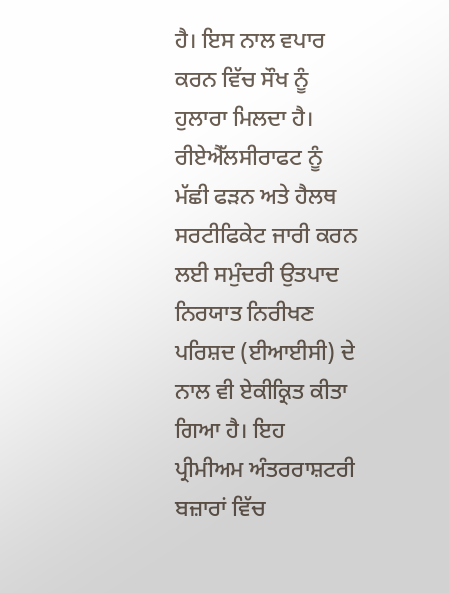ਹੈ। ਇਸ ਨਾਲ ਵਪਾਰ ਕਰਨ ਵਿੱਚ ਸੌਖ ਨੂੰ ਹੁਲਾਰਾ ਮਿਲਦਾ ਹੈ। ਰੀਏਐੱਲਸੀਰਾਫਟ ਨੂੰ ਮੱਛੀ ਫੜਨ ਅਤੇ ਹੈਲਥ ਸਰਟੀਫਿਕੇਟ ਜਾਰੀ ਕਰਨ ਲਈ ਸਮੁੰਦਰੀ ਉਤਪਾਦ ਨਿਰਯਾਤ ਨਿਰੀਖਣ ਪਰਿਸ਼ਦ (ਈਆਈਸੀ) ਦੇ ਨਾਲ ਵੀ ਏਕੀਕ੍ਰਿਤ ਕੀਤਾ ਗਿਆ ਹੈ। ਇਹ ਪ੍ਰੀਮੀਅਮ ਅੰਤਰਰਾਸ਼ਟਰੀ ਬਜ਼ਾਰਾਂ ਵਿੱਚ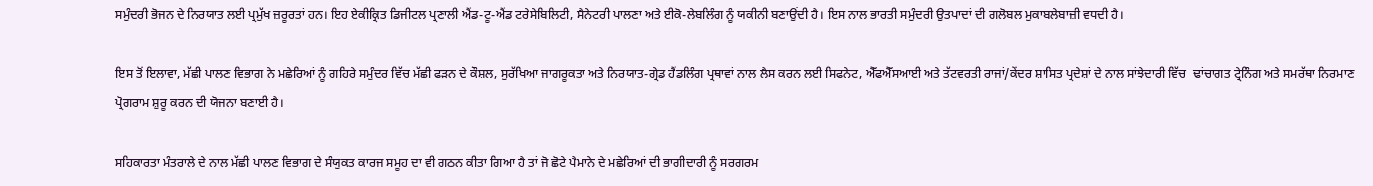ਸਮੁੰਦਰੀ ਭੋਜਨ ਦੇ ਨਿਰਯਾਤ ਲਈ ਪ੍ਰਮੁੱਖ ਜ਼ਰੂਰਤਾਂ ਹਨ। ਇਹ ਏਕੀਕ੍ਰਿਤ ਡਿਜੀਟਲ ਪ੍ਰਣਾਲੀ ਐਂਡ-ਟੂ-ਐਂਡ ਟਰੇਸੇਬਿਲਿਟੀ, ਸੈਨੇਟਰੀ ਪਾਲਣਾ ਅਤੇ ਈਕੋ-ਲੇਬਲਿੰਗ ਨੂੰ ਯਕੀਨੀ ਬਣਾਉਂਦੀ ਹੈ। ਇਸ ਨਾਲ ਭਾਰਤੀ ਸਮੁੰਦਰੀ ਉਤਪਾਦਾਂ ਦੀ ਗਲੋਬਲ ਮੁਕਾਬਲੇਬਾਜ਼ੀ ਵਧਦੀ ਹੈ।

ਇਸ ਤੋਂ ਇਲਾਵਾ, ਮੱਛੀ ਪਾਲਣ ਵਿਭਾਗ ਨੇ ਮਛੇਰਿਆਂ ਨੂੰ ਗਹਿਰੇ ਸਮੁੰਦਰ ਵਿੱਚ ਮੱਛੀ ਫੜਨ ਦੇ ਕੌਸ਼ਲ, ਸੁਰੱਖਿਆ ਜਾਗਰੂਕਤਾ ਅਤੇ ਨਿਰਯਾਤ-ਗ੍ਰੇਡ ਹੈਂਡਲਿੰਗ ਪ੍ਰਥਾਵਾਂ ਨਾਲ ਲੈਸ ਕਰਨ ਲਈ ਸਿਫਨੇਟ, ਐੱਫਐੱਸਆਈ ਅਤੇ ਤੱਟਵਰਤੀ ਰਾਜਾਂ/ਕੇਂਦਰ ਸ਼ਾਸਿਤ ਪ੍ਰਦੇਸ਼ਾਂ ਦੇ ਨਾਲ ਸਾਂਝੇਦਾਰੀ ਵਿੱਚ  ਢਾਂਚਾਗਤ ਟ੍ਰੇਨਿੰਗ ਅਤੇ ਸਮਰੱਥਾ ਨਿਰਮਾਣ ਪ੍ਰੋਗਰਾਮ ਸ਼ੁਰੂ ਕਰਨ ਦੀ ਯੋਜਨਾ ਬਣਾਈ ਹੈ।

ਸਹਿਕਾਰਤਾ ਮੰਤਰਾਲੇ ਦੇ ਨਾਲ ਮੱਛੀ ਪਾਲਣ ਵਿਭਾਗ ਦੇ ਸੰਯੁਕਤ ਕਾਰਜ ਸਮੂਹ ਦਾ ਵੀ ਗਠਨ ਕੀਤਾ ਗਿਆ ਹੈ ਤਾਂ ਜੋ ਛੋਟੇ ਪੈਮਾਨੇ ਦੇ ਮਛੇਰਿਆਂ ਦੀ ਭਾਗੀਦਾਰੀ ਨੂੰ ਸਰਗਰਮ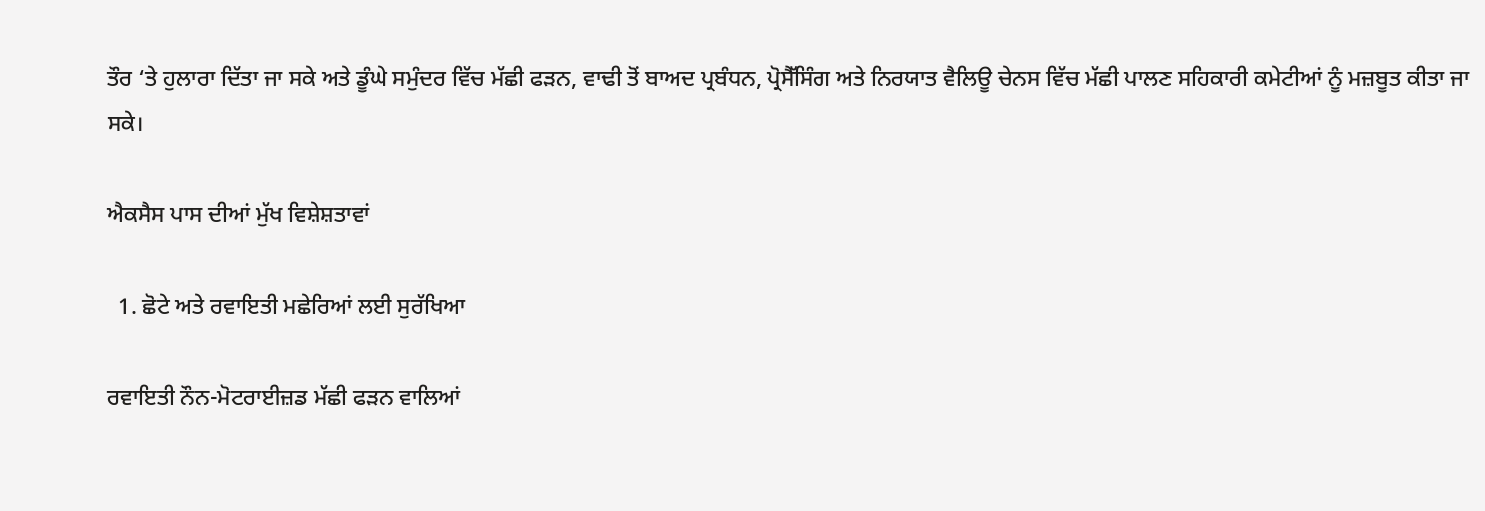ਤੌਰ ‘ਤੇ ਹੁਲਾਰਾ ਦਿੱਤਾ ਜਾ ਸਕੇ ਅਤੇ ਡੂੰਘੇ ਸਮੁੰਦਰ ਵਿੱਚ ਮੱਛੀ ਫੜਨ, ਵਾਢੀ ਤੋਂ ਬਾਅਦ ਪ੍ਰਬੰਧਨ, ਪ੍ਰੋਸੈੱਸਿੰਗ ਅਤੇ ਨਿਰਯਾਤ ਵੈਲਿਊ ਚੇਨਸ ਵਿੱਚ ਮੱਛੀ ਪਾਲਣ ਸਹਿਕਾਰੀ ਕਮੇਟੀਆਂ ਨੂੰ ਮਜ਼ਬੂਤ ਕੀਤਾ ਜਾ ਸਕੇ।

ਐਕਸੈਸ ਪਾਸ ਦੀਆਂ ਮੁੱਖ ਵਿਸ਼ੇਸ਼ਤਾਵਾਂ

  1. ਛੋਟੇ ਅਤੇ ਰਵਾਇਤੀ ਮਛੇਰਿਆਂ ਲਈ ਸੁਰੱਖਿਆ

ਰਵਾਇਤੀ ਨੌਨ-ਮੋਟਰਾਈਜ਼ਡ ਮੱਛੀ ਫੜਨ ਵਾਲਿਆਂ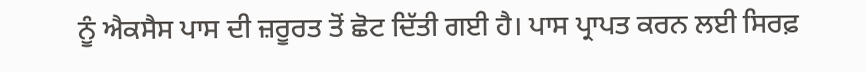ਨੂੰ ਐਕਸੈਸ ਪਾਸ ਦੀ ਜ਼ਰੂਰਤ ਤੋਂ ਛੋਟ ਦਿੱਤੀ ਗਈ ਹੈ। ਪਾਸ ਪ੍ਰਾਪਤ ਕਰਨ ਲਈ ਸਿਰਫ਼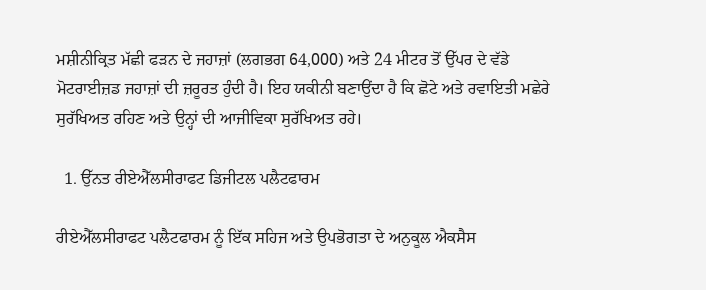ਮਸ਼ੀਨੀਕ੍ਰਿਤ ਮੱਛੀ ਫੜਨ ਦੇ ਜਹਾਜ਼ਾਂ (ਲਗਭਗ 64,000) ਅਤੇ 24 ਮੀਟਰ ਤੋਂ ਉੱਪਰ ਦੇ ਵੱਡੇ ਮੋਟਰਾਈਜ਼ਡ ਜਹਾਜ਼ਾਂ ਦੀ ਜ਼ਰੂਰਤ ਹੁੰਦੀ ਹੈ। ਇਹ ਯਕੀਨੀ ਬਣਾਉਂਦਾ ਹੈ ਕਿ ਛੋਟੇ ਅਤੇ ਰਵਾਇਤੀ ਮਛੇਰੇ ਸੁਰੱਖਿਅਤ ਰਹਿਣ ਅਤੇ ਉਨ੍ਹਾਂ ਦੀ ਆਜੀਵਿਕਾ ਸੁਰੱਖਿਅਤ ਰਹੇ।

  1. ਉੱਨਤ ਰੀਏਐੱਲਸੀਰਾਫਟ ਡਿਜੀਟਲ ਪਲੈਟਫਾਰਮ

ਰੀਏਐੱਲਸੀਰਾਫਟ ਪਲੈਟਫਾਰਮ ਨੂੰ ਇੱਕ ਸਹਿਜ ਅਤੇ ਉਪਭੋਗਤਾ ਦੇ ਅਨੁਕੂਲ ਐਕਸੈਸ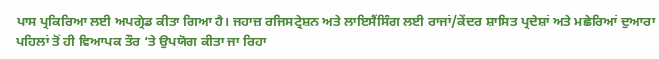ਪਾਸ ਪ੍ਰਕਿਰਿਆ ਲਈ ਅਪਗ੍ਰੇਡ ਕੀਤਾ ਗਿਆ ਹੈ। ਜਹਾਜ਼ ਰਜਿਸਟ੍ਰੇਸ਼ਨ ਅਤੇ ਲਾਇਸੈਂਸਿੰਗ ਲਈ ਰਾਜਾਂ/ਕੇਂਦਰ ਸ਼ਾਸਿਤ ਪ੍ਰਦੇਸ਼ਾਂ ਅਤੇ ਮਛੇਰਿਆਂ ਦੁਆਰਾ ਪਹਿਲਾਂ ਤੋਂ ਹੀ ਵਿਆਪਕ ਤੌਰ ‘ਤੇ ਉਪਯੋਗ ਕੀਤਾ ਜਾ ਰਿਹਾ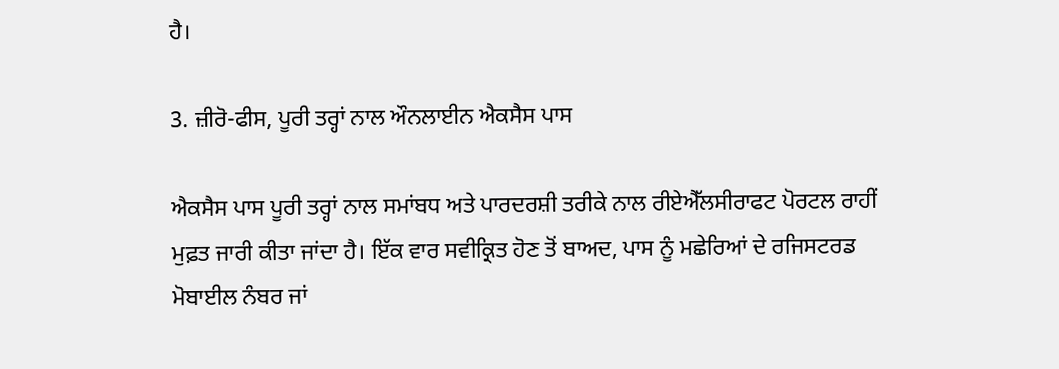ਹੈ।

3. ਜ਼ੀਰੋ-ਫੀਸ, ਪੂਰੀ ਤਰ੍ਹਾਂ ਨਾਲ ਔਨਲਾਈਨ ਐਕਸੈਸ ਪਾਸ

ਐਕਸੈਸ ਪਾਸ ਪੂਰੀ ਤਰ੍ਹਾਂ ਨਾਲ ਸਮਾਂਬਧ ਅਤੇ ਪਾਰਦਰਸ਼ੀ ਤਰੀਕੇ ਨਾਲ ਰੀਏਐੱਲਸੀਰਾਫਟ ਪੋਰਟਲ ਰਾਹੀਂ ਮੁਫ਼ਤ ਜਾਰੀ ਕੀਤਾ ਜਾਂਦਾ ਹੈ। ਇੱਕ ਵਾਰ ਸਵੀਕ੍ਰਿਤ ਹੋਣ ਤੋਂ ਬਾਅਦ, ਪਾਸ ਨੂੰ ਮਛੇਰਿਆਂ ਦੇ ਰਜਿਸਟਰਡ ਮੋਬਾਈਲ ਨੰਬਰ ਜਾਂ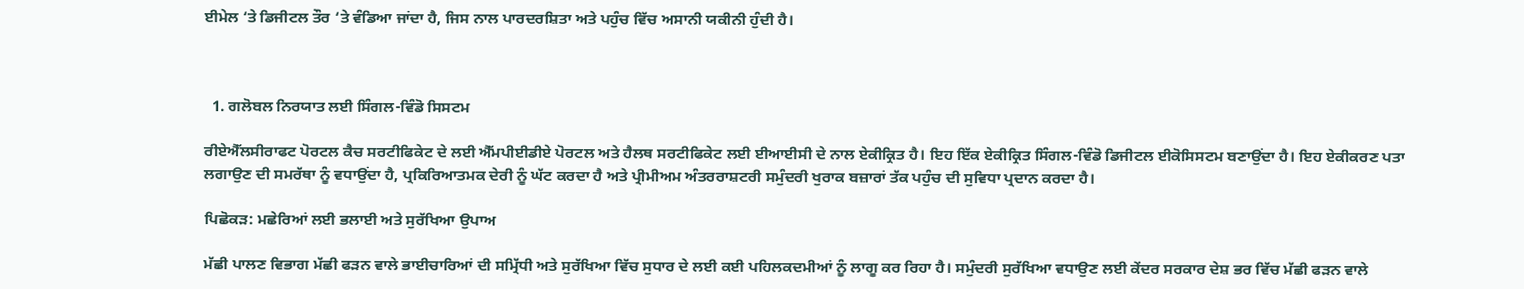ਈਮੇਲ ‘ਤੇ ਡਿਜੀਟਲ ਤੌਰ ‘ਤੇ ਵੰਡਿਆ ਜਾਂਦਾ ਹੈ, ਜਿਸ ਨਾਲ ਪਾਰਦਰਸ਼ਿਤਾ ਅਤੇ ਪਹੁੰਚ ਵਿੱਚ ਅਸਾਨੀ ਯਕੀਨੀ ਹੁੰਦੀ ਹੈ।



  1. ਗਲੋਬਲ ਨਿਰਯਾਤ ਲਈ ਸਿੰਗਲ-ਵਿੰਡੋ ਸਿਸਟਮ

ਰੀਏਐੱਲਸੀਰਾਫਟ ਪੋਰਟਲ ਕੈਚ ਸਰਟੀਫਿਕੇਟ ਦੇ ਲਈ ਐੱਮਪੀਈਡੀਏ ਪੋਰਟਲ ਅਤੇ ਹੈਲਥ ਸਰਟੀਫਿਕੇਟ ਲਈ ਈਆਈਸੀ ਦੇ ਨਾਲ ਏਕੀਕ੍ਰਿਤ ਹੈ। ਇਹ ਇੱਕ ਏਕੀਕ੍ਰਿਤ ਸਿੰਗਲ-ਵਿੰਡੋ ਡਿਜੀਟਲ ਈਕੋਸਿਸਟਮ ਬਣਾਉਂਦਾ ਹੈ। ਇਹ ਏਕੀਕਰਣ ਪਤਾ ਲਗਾਉਣ ਦੀ ਸਮਰੱਥਾ ਨੂੰ ਵਧਾਉਂਦਾ ਹੈ, ਪ੍ਰਕਿਰਿਆਤਮਕ ਦੇਰੀ ਨੂੰ ਘੱਟ ਕਰਦਾ ਹੈ ਅਤੇ ਪ੍ਰੀਮੀਅਮ ਅੰਤਰਰਾਸ਼ਟਰੀ ਸਮੁੰਦਰੀ ਖੁਰਾਕ ਬਜ਼ਾਰਾਂ ਤੱਕ ਪਹੁੰਚ ਦੀ ਸੁਵਿਧਾ ਪ੍ਰਦਾਨ ਕਰਦਾ ਹੈ।

ਪਿਛੋਕੜ: ਮਛੇਰਿਆਂ ਲਈ ਭਲਾਈ ਅਤੇ ਸੁਰੱਖਿਆ ਉਪਾਅ

ਮੱਛੀ ਪਾਲਣ ਵਿਭਾਗ ਮੱਛੀ ਫੜਨ ਵਾਲੇ ਭਾਈਚਾਰਿਆਂ ਦੀ ਸਮ੍ਰਿੱਧੀ ਅਤੇ ਸੁਰੱਖਿਆ ਵਿੱਚ ਸੁਧਾਰ ਦੇ ਲਈ ਕਈ ਪਹਿਲਕਦਮੀਆਂ ਨੂੰ ਲਾਗੂ ਕਰ ਰਿਹਾ ਹੈ। ਸਮੁੰਦਰੀ ਸੁਰੱਖਿਆ ਵਧਾਉਣ ਲਈ ਕੇਂਦਰ ਸਰਕਾਰ ਦੇਸ਼ ਭਰ ਵਿੱਚ ਮੱਛੀ ਫੜਨ ਵਾਲੇ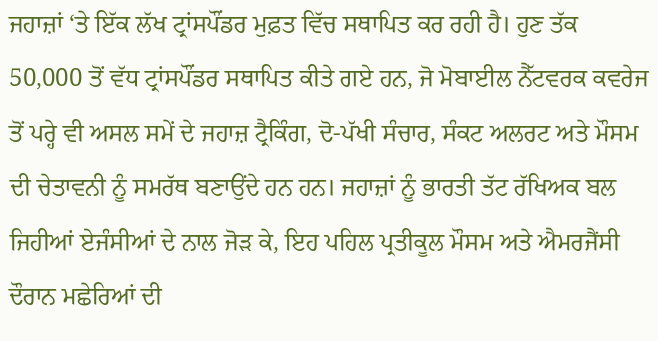ਜਹਾਜ਼ਾਂ ‘ਤੇ ਇੱਕ ਲੱਖ ਟ੍ਰਾਂਸਪੌਂਡਰ ਮੁਫ਼ਤ ਵਿੱਚ ਸਥਾਪਿਤ ਕਰ ਰਹੀ ਹੈ। ਹੁਣ ਤੱਕ 50,000 ਤੋਂ ਵੱਧ ਟ੍ਰਾਂਸਪੌਂਡਰ ਸਥਾਪਿਤ ਕੀਤੇ ਗਏ ਹਨ, ਜੋ ਮੋਬਾਈਲ ਨੈੱਟਵਰਕ ਕਵਰੇਜ ਤੋਂ ਪਰ੍ਹੇ ਵੀ ਅਸਲ ਸਮੇਂ ਦੇ ਜਹਾਜ਼ ਟ੍ਰੈਕਿੰਗ, ਦੋ-ਪੱਖੀ ਸੰਚਾਰ, ਸੰਕਟ ਅਲਰਟ ਅਤੇ ਮੌਸਮ ਦੀ ਚੇਤਾਵਨੀ ਨੂੰ ਸਮਰੱਥ ਬਣਾਉਂਦੇ ਹਨ ਹਨ। ਜਹਾਜ਼ਾਂ ਨੂੰ ਭਾਰਤੀ ਤੱਟ ਰੱਖਿਅਕ ਬਲ ਜਿਹੀਆਂ ਏਜੰਸੀਆਂ ਦੇ ਨਾਲ ਜੋੜ ਕੇ, ਇਹ ਪਹਿਲ ਪ੍ਰਤੀਕੂਲ ਮੌਸਮ ਅਤੇ ਐਮਰਜੈਂਸੀ ਦੌਰਾਨ ਮਛੇਰਿਆਂ ਦੀ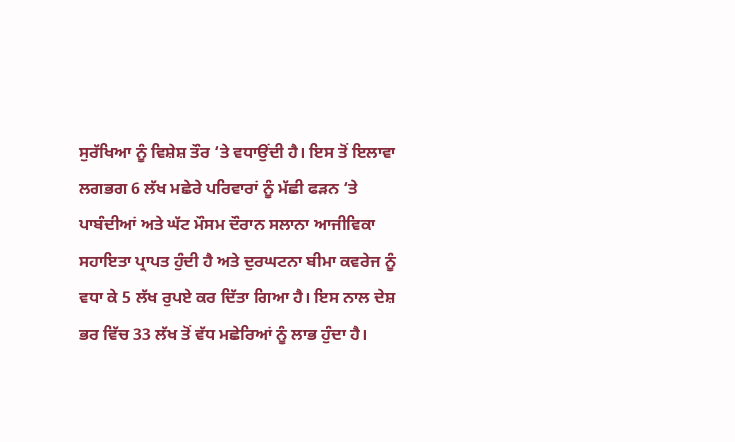ਸੁਰੱਖਿਆ ਨੂੰ ਵਿਸ਼ੇਸ਼ ਤੌਰ ‘ਤੇ ਵਧਾਉਂਦੀ ਹੈ। ਇਸ ਤੋਂ ਇਲਾਵਾ ਲਗਭਗ 6 ਲੱਖ ਮਛੇਰੇ ਪਰਿਵਾਰਾਂ ਨੂੰ ਮੱਛੀ ਫੜਨ ‘ਤੇ ਪਾਬੰਦੀਆਂ ਅਤੇ ਘੱਟ ਮੌਸਮ ਦੌਰਾਨ ਸਲਾਨਾ ਆਜੀਵਿਕਾ ਸਹਾਇਤਾ ਪ੍ਰਾਪਤ ਹੁੰਦੀ ਹੈ ਅਤੇ ਦੁਰਘਟਨਾ ਬੀਮਾ ਕਵਰੇਜ ਨੂੰ ਵਧਾ ਕੇ 5 ਲੱਖ ਰੁਪਏ ਕਰ ਦਿੱਤਾ ਗਿਆ ਹੈ। ਇਸ ਨਾਲ ਦੇਸ਼ ਭਰ ਵਿੱਚ 33 ਲੱਖ ਤੋਂ ਵੱਧ ਮਛੇਰਿਆਂ ਨੂੰ ਲਾਭ ਹੁੰਦਾ ਹੈ।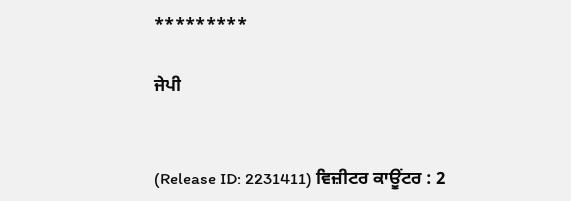*********

ਜੇਪੀ


(Release ID: 2231411) ਵਿਜ਼ੀਟਰ ਕਾਊਂਟਰ : 2